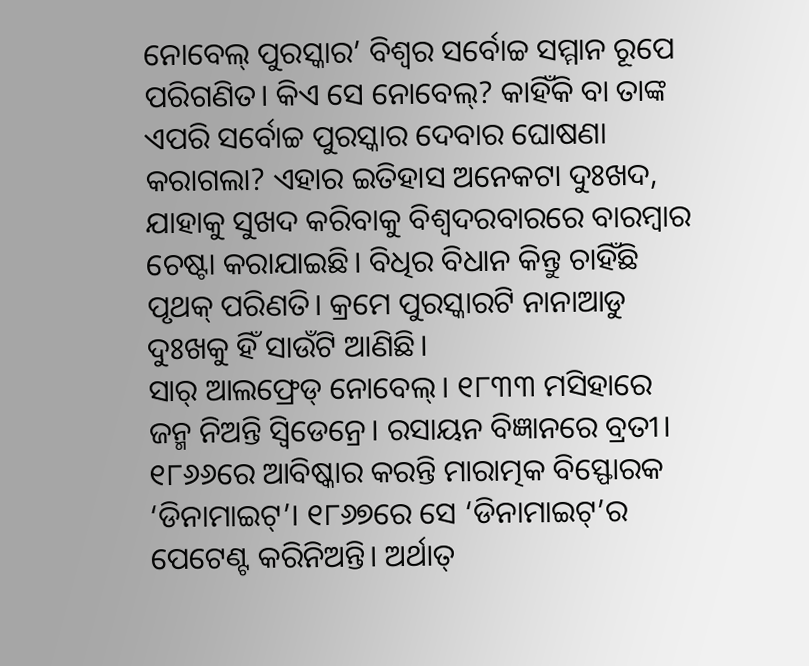ନୋବେଲ୍ ପୁରସ୍କାର’ ବିଶ୍ୱର ସର୍ବୋଚ୍ଚ ସମ୍ମାନ ରୂପେ ପରିଗଣିତ। କିଏ ସେ ନୋବେଲ୍? କାହିଁକି ବା ତାଙ୍କ ଏପରି ସର୍ବୋଚ୍ଚ ପୁରସ୍କାର ଦେବାର ଘୋଷଣା କରାଗଲା? ଏହାର ଇତିହାସ ଅନେକଟା ଦୁଃଖଦ, ଯାହାକୁ ସୁଖଦ କରିବାକୁ ବିଶ୍ୱଦରବାରରେ ବାରମ୍ବାର ଚେଷ୍ଟା କରାଯାଇଛି। ବିଧିର ବିଧାନ କିନ୍ତୁ ଚାହିଁଛି ପୃଥକ୍ ପରିଣତି। କ୍ରମେ ପୁରସ୍କାରଟି ନାନାଆଡୁ ଦୁଃଖକୁ ହିଁ ସାଉଁଟି ଆଣିଛି।
ସାର୍ ଆଲଫ୍ରେଡ୍ ନୋବେଲ୍। ୧୮୩୩ ମସିହାରେ ଜନ୍ମ ନିଅନ୍ତି ସ୍ବିଡେନ୍ରେ। ରସାୟନ ବିଜ୍ଞାନରେ ବ୍ରତୀ। ୧୮୬୬ରେ ଆବିଷ୍କାର କରନ୍ତି ମାରାତ୍ମକ ବିସ୍ଫୋରକ ‘ଡିନାମାଇଟ୍’। ୧୮୬୭ରେ ସେ ‘ଡିନାମାଇଟ୍’ର ପେଟେଣ୍ଟ କରିନିଅନ୍ତି। ଅର୍ଥାତ୍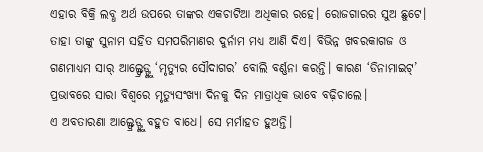ଏହାର ବିକ୍ରି ଲବ୍ଧ ଅର୍ଥ ଉପରେ ତାଙ୍କର ଏକଚାଟିଆ ଅଧିକାର ରହେ। ରୋଜଗାରର ସୁଅ ଛୁଟେ। ତାହା ତାଙ୍କୁ ସୁନାମ ସହିତ ସମପରିମାଣର ଦୁର୍ନାମ ମଧ୍ୟ ଆଣି ଦିଏ। ବିଭିନ୍ନ ଖବରକାଗଜ ଓ ଗଣମାଧ୍ୟମ ସାର୍ ଆଲ୍ଫ୍ରେଡ୍ଙ୍କୁ ‘ମୃତ୍ୟୁର ସୌଦାଗର’ ବୋଲି ବର୍ଣ୍ଣନା କରନ୍ତି। କାରଣ ‘ଡିନାମାଇଟ୍’ ପ୍ରଭାବରେ ସାରା ବିଶ୍ୱରେ ମୃତ୍ୟୁସଂଖ୍ୟା ଦିନକୁ ଦିନ ମାତ୍ରାଧିକ ଭାବେ ବଢ଼ିଚାଲେ।
ଏ ଅବତାରଣା ଆଲ୍ଫ୍ରେଡ୍ଙ୍କୁ ବହୁତ ବାଧେ। ସେ ମର୍ମାହତ ହୁଅନ୍ତି।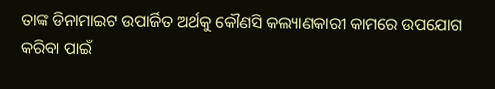ତାଙ୍କ ଡିନାମାଇଟ ଉପାର୍ଜିତ ଅର୍ଥକୁ କୌଣସି କଲ୍ୟାଣକାରୀ କାମରେ ଉପଯୋଗ କରିବା ପାଇଁ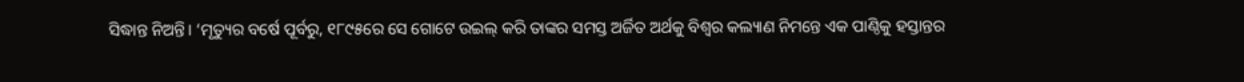ସିଦ୍ଧାନ୍ତ ନିଅନ୍ତି। ‘ମୃତ୍ୟୁର ବର୍ଷେ ପୂର୍ବରୁ, ୧୮୯୫ରେ ସେ ଗୋଟେ ଉଇଲ୍ କରି ତାଙ୍କର ସମସ୍ତ ଅର୍ଜିତ ଅର୍ଥକୁ ବିଶ୍ୱର କଲ୍ୟାଣ ନିମନ୍ତେ ଏକ ପାଣ୍ଠିକୁ ହସ୍ତାନ୍ତର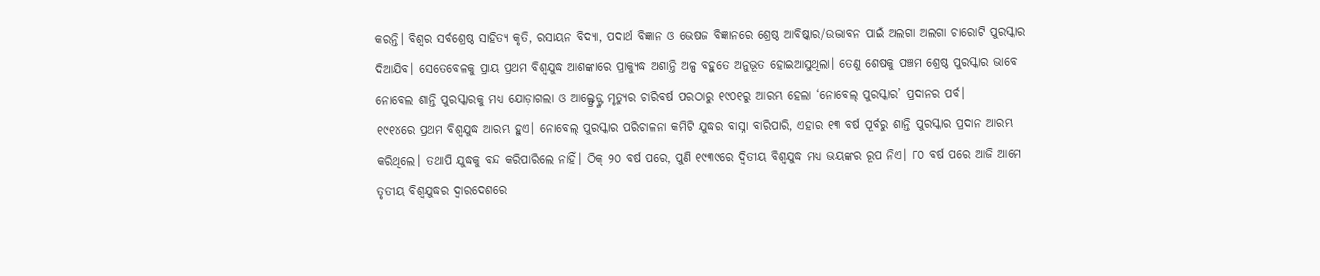କରନ୍ତି। ବିଶ୍ୱର ସର୍ବଶ୍ରେଷ୍ଠ ସାହିତ୍ୟ କୃତି, ରସାୟନ ବିଦ୍ୟା, ପଦାର୍ଥ ବିଜ୍ଞାନ ଓ ଭେଷଜ ବିଜ୍ଞାନରେ ଶ୍ରେଷ୍ଠ ଆବିଷ୍କାର/ଉଦ୍ଭାବନ ପାଇଁ ଅଲଗା ଅଲଗା ଚାରୋଟି ପୁରସ୍କାର ଦିଆଯିବ। ସେତେବେଳକୁ ପ୍ରାୟ ପ୍ରଥମ ବିଶ୍ୱଯୁଦ୍ଧ ଆଶଙ୍କାରେ ପ୍ରାକ୍ଯୁଦ୍ଧ ଅଶାନ୍ତି ଅଳ୍ପ ବହୁତେ ଅନୁଭୂତ ହୋଇଆସୁଥିଲା। ତେଣୁ ଶେଷକୁ ପଞ୍ଚମ ଶ୍ରେଷ୍ଠ ପୁରସ୍କାର ଭାବେ ନୋବେଲ ଶାନ୍ତି ପୁରସ୍କାରକୁ ମଧ୍ୟ ଯୋଡ଼ାଗଲା ଓ ଆଲ୍ଫ୍ରେଡ୍ଙ୍କ ମୃତ୍ୟୁର ଚାରିବର୍ଷ ପରଠାରୁ ୧୯୦୧ରୁ ଆରମ୍ଭ ହେଲା ‘ନୋବେଲ୍ ପୁରସ୍କାର’ ପ୍ରଦାନର ପର୍ବ।
୧୯୧୪ରେ ପ୍ରଥମ ବିଶ୍ୱଯୁଦ୍ଧ ଆରମ୍ଭ ହୁଏ। ନୋବେଲ୍ ପୁରସ୍କାର ପରିଚାଳନା କମିଟି ଯୁଦ୍ଧର ବାସ୍ନା ବାରିପାରି, ଏହାର ୧୩ ବର୍ଷ ପୂର୍ବରୁ ଶାନ୍ତି ପୁରସ୍କାର ପ୍ରଦାନ ଆରମ୍ଭ କରିଥିଲେ। ତଥାପି ଯୁଦ୍ଧକୁ ବନ୍ଦ କରିପାରିଲେ ନାହିଁ। ଠିକ୍ ୨୦ ବର୍ଷ ପରେ, ପୁଣି ୧୯୩୯ରେ ଦ୍ୱିତୀୟ ବିଶ୍ୱଯୁଦ୍ଧ ମଧ୍ୟ ଭୟଙ୍କର ରୂପ ନିଏ। ୮୦ ବର୍ଷ ପରେ ଆଜି ଆମେ ତୃତୀୟ ବିଶ୍ୱଯୁଦ୍ଧର ଦ୍ୱାରଦେଶରେ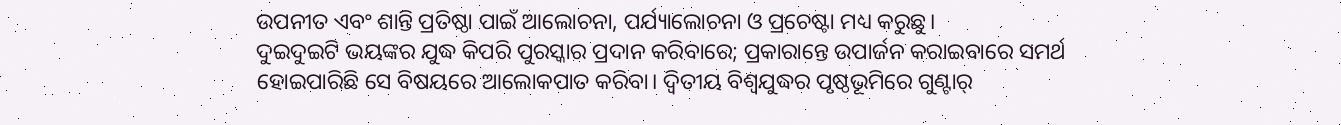ଉପନୀତ ଏବଂ ଶାନ୍ତି ପ୍ରତିଷ୍ଠା ପାଇଁ ଆଲୋଚନା, ପର୍ଯ୍ୟାଲୋଚନା ଓ ପ୍ରଚେଷ୍ଟା ମଧ୍ୟ କରୁଛୁ।
ଦୁଇଦୁଇଟି ଭୟଙ୍କର ଯୁଦ୍ଧ କିପରି ପୁରସ୍କାର ପ୍ରଦାନ କରିବାରେ; ପ୍ରକାରାନ୍ତେ ଉପାର୍ଜନ କରାଇବାରେ ସମର୍ଥ ହୋଇପାରିଛି ସେ ବିଷୟରେ ଆଲୋକପାତ କରିବା। ଦ୍ୱିତୀୟ ବିଶ୍ୱଯୁଦ୍ଧର ପୃଷ୍ଠଭୂମିରେ ଗୁଣ୍ଟାର୍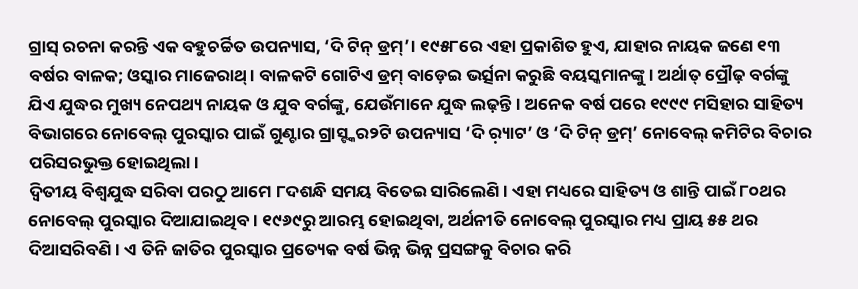ଗ୍ରାସ୍ ରଚନା କରନ୍ତି ଏକ ବହୁଚର୍ଚ୍ଚିତ ଉପନ୍ୟାସ, ‘ଦି ଟିନ୍ ଡ୍ରମ୍’। ୧୯୫୮ରେ ଏହା ପ୍ରକାଶିତ ହୁଏ, ଯାହାର ନାୟକ ଜଣେ ୧୩ ବର୍ଷର ବାଳକ; ଓସ୍କାର ମାଜେରାଥ୍। ବାଳକଟି ଗୋଟିଏ ଡ୍ରମ୍ ବାଡ଼େଇ ଭର୍ତ୍ସନା କରୁଛି ବୟସ୍କମାନଙ୍କୁ। ଅର୍ଥାତ୍ ପ୍ରୌଢ଼ ବର୍ଗଙ୍କୁ ଯିଏ ଯୁଦ୍ଧର ମୁଖ୍ୟ ନେପଥ୍ୟ ନାୟକ ଓ ଯୁବ ବର୍ଗଙ୍କୁ, ଯେଉଁମାନେ ଯୁଦ୍ଧ ଲଢ଼ନ୍ତି। ଅନେକ ବର୍ଷ ପରେ ୧୯୯୯ ମସିହାର ସାହିତ୍ୟ ବିଭାଗରେ ନୋବେଲ୍ ପୁରସ୍କାର ପାଇଁ ଗୁଣ୍ଟାର ଗ୍ରାସ୍ଙ୍କର୨ଟି ଉପନ୍ୟାସ ‘ଦି ର଼୍ୟାଟ’ ଓ ‘ଦି ଟିନ୍ ଡ୍ରମ୍’ ନୋବେଲ୍ କମିଟିର ବିଚାର ପରିସରଭୁକ୍ତ ହୋଇଥିଲା।
ଦ୍ୱିତୀୟ ବିଶ୍ୱଯୁଦ୍ଧ ସରିବା ପରଠୁ ଆମେ ୮ଦଶନ୍ଧି ସମୟ ବିତେଇ ସାରିଲେଣି। ଏହା ମଧ୍ୟରେ ସାହିତ୍ୟ ଓ ଶାନ୍ତି ପାଇଁ ୮୦ଥର ନୋବେଲ୍ ପୁରସ୍କାର ଦିଆଯାଇଥିବ। ୧୯୬୯ରୁ ଆରମ୍ଭ ହୋଇଥିବା, ଅର୍ଥନୀତି ନୋବେଲ୍ ପୁରସ୍କାର ମଧ୍ୟ ପ୍ରାୟ ୫୫ ଥର ଦିଆସରିବଣି। ଏ ତିନି ଜାତିର ପୁରସ୍କାର ପ୍ରତ୍ୟେକ ବର୍ଷ ଭିନ୍ନ ଭିନ୍ନ ପ୍ରସଙ୍ଗକୁ ବିଚାର କରି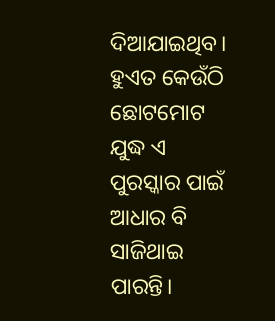ଦିଆଯାଇଥିବ। ହୁଏତ କେଉଁଠି ଛୋଟମୋଟ ଯୁଦ୍ଧ ଏ ପୁରସ୍କାର ପାଇଁ ଆଧାର ବି ସାଜିଥାଇ ପାରନ୍ତି।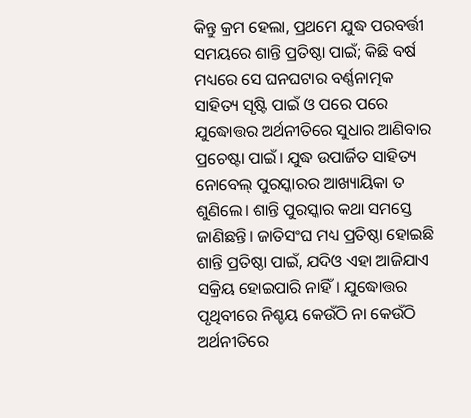କିନ୍ତୁ କ୍ରମ ହେଲା, ପ୍ରଥମେ ଯୁଦ୍ଧ ପରବର୍ତ୍ତୀ ସମୟରେ ଶାନ୍ତି ପ୍ରତିଷ୍ଠା ପାଇଁ; କିଛି ବର୍ଷ ମଧ୍ୟରେ ସେ ଘନଘଟାର ବର୍ଣ୍ଣନାତ୍ମକ ସାହିତ୍ୟ ସୃଷ୍ଟି ପାଇଁ ଓ ପରେ ପରେ ଯୁଦ୍ଧୋତ୍ତର ଅର୍ଥନୀତିରେ ସୁଧାର ଆଣିବାର ପ୍ରଚେଷ୍ଟା ପାଇଁ। ଯୁଦ୍ଧ ଉପାର୍ଜିତ ସାହିତ୍ୟ ନୋବେଲ୍ ପୁରସ୍କାରର ଆଖ୍ୟାୟିକା ତ ଶୁଣିଲେ। ଶାନ୍ତି ପୁରସ୍କାର କଥା ସମସ୍ତେ ଜାଣିଛନ୍ତି। ଜାତିସଂଘ ମଧ୍ୟ ପ୍ରତିଷ୍ଠା ହୋଇଛି ଶାନ୍ତି ପ୍ରତିଷ୍ଠା ପାଇଁ, ଯଦିଓ ଏହା ଆଜିଯାଏ ସକ୍ରିୟ ହୋଇପାରି ନାହିଁ। ଯୁଦ୍ଧୋତ୍ତର ପୃଥିବୀରେ ନିଶ୍ଚୟ କେଉଁଠି ନା କେଉଁଠି ଅର୍ଥନୀତିରେ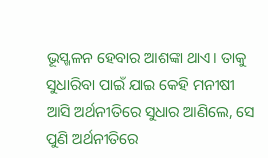ଭୂସ୍ଖଳନ ହେବାର ଆଶଙ୍କା ଥାଏ। ତାକୁ ସୁଧାରିବା ପାଇଁ ଯାଇ କେହି ମନୀଷୀ ଆସି ଅର୍ଥନୀତିରେ ସୁଧାର ଆଣିଲେ, ସେ ପୁଣି ଅର୍ଥନୀତିରେ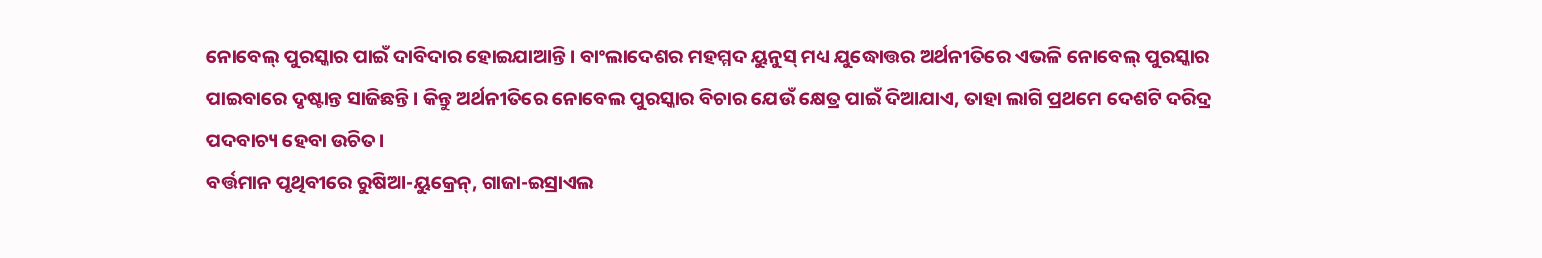ନୋବେଲ୍ ପୁରସ୍କାର ପାଇଁ ଦାବିଦାର ହୋଇଯାଆନ୍ତି। ବାଂଲାଦେଶର ମହମ୍ମଦ ୟୁନୁସ୍ ମଧ୍ୟ ଯୁଦ୍ଧୋତ୍ତର ଅର୍ଥନୀତିରେ ଏଭଳି ନୋବେଲ୍ ପୁରସ୍କାର ପାଇବାରେ ଦୃଷ୍ଟାନ୍ତ ସାଜିଛନ୍ତି। କିନ୍ତୁ ଅର୍ଥନୀତିରେ ନୋବେଲ ପୁରସ୍କାର ବିଚାର ଯେଉଁ କ୍ଷେତ୍ର ପାଇଁ ଦିଆଯାଏ, ତାହା ଲାଗି ପ୍ରଥମେ ଦେଶଟି ଦରିଦ୍ର ପଦବାଚ୍ୟ ହେବା ଉଚିତ।
ବର୍ତ୍ତମାନ ପୃଥିବୀରେ ରୁଷିଆ-ୟୁକ୍ରେନ୍, ଗାଜା-ଇସ୍ରାଏଲ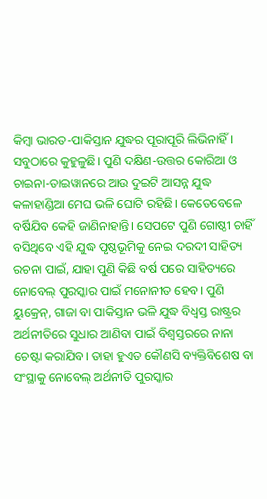କିମ୍ବା ଭାରତ-ପାକିସ୍ତାନ ଯୁଦ୍ଧର ପୂରାପୂରି ଲିଭିନାହିଁ। ସବୁଠାରେ କୁହୁଳୁଛି। ପୁଣି ଦକ୍ଷିଣ-ଉତ୍ତର କୋରିଆ ଓ ଚାଇନା-ତାଇୱାନରେ ଆଉ ଦୁଇଟି ଆସନ୍ନ ଯୁଦ୍ଧ କଳାହାଣ୍ଡିଆ ମେଘ ଭଳି ଘୋଟି ରହିଛି। କେତେବେଳେ ବର୍ଷିଯିବ କେହି ଜାଣିନାହାନ୍ତି। ସେପଟେ ପୁଣି ଗୋଷ୍ଠୀ ଚାହିଁ ବସିଥିବେ ଏହି ଯୁଦ୍ଧ ପୃଷ୍ଠଭୂମିକୁ ନେଇ ଦରଦୀ ସାହିତ୍ୟ ରଚନା ପାଇଁ, ଯାହା ପୁଣି କିଛି ବର୍ଷ ପରେ ସାହିତ୍ୟରେ ନୋବେଲ୍ ପୁରସ୍କାର ପାଇଁ ମନୋନୀତ ହେବ। ପୁଣି ୟୁକ୍ରେନ୍, ଗାଜା ବା ପାକିସ୍ତାନ ଭଳି ଯୁଦ୍ଧ ବିଧ୍ୱସ୍ତ ରାଷ୍ଟ୍ରର ଅର୍ଥନୀତିରେ ସୁଧାର ଆଣିବା ପାଇଁ ବିଶ୍ୱସ୍ତରରେ ନାନା ଚେଷ୍ଟା କରାଯିବ। ତାହା ହୁଏତ କୌଣସି ବ୍ୟକ୍ତିବିଶେଷ ବା ସଂସ୍ଥାକୁ ନୋବେଲ୍ ଅର୍ଥନୀତି ପୁରସ୍କାର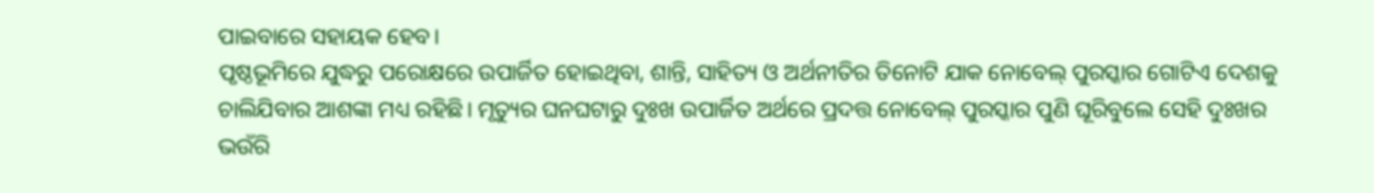ପାଇବାରେ ସହାୟକ ହେବ।
ପୃଷ୍ଠଭୂମିରେ ଯୁଦ୍ଧରୁ ପରୋକ୍ଷରେ ଉପାର୍ଜିତ ହୋଇଥିବା, ଶାନ୍ତି, ସାହିତ୍ୟ ଓ ଅର୍ଥନୀତିର ତିନୋଟି ଯାକ ନୋବେଲ୍ ପୁରସ୍କାର ଗୋଟିଏ ଦେଶକୁ ଚାଲିଯିବାର ଆଶଙ୍କା ମଧ୍ୟ ରହିଛି। ମୃତ୍ୟୁର ଘନଘଟାରୁ ଦୁଃଖ ଉପାର୍ଜିତ ଅର୍ଥରେ ପ୍ରଦତ୍ତ ନୋବେଲ୍ ପୁରସ୍କାର ପୁଣି ଘୂରିବୁଲେ ସେହି ଦୁଃଖର ଭଉଁରି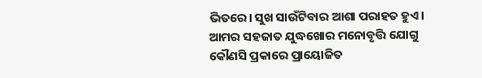ଭିତରେ। ସୁଖ ସାଉଁଟିବାର ଆଶା ପରାହତ ହୁଏ। ଆମର ସହଜାତ ଯୁଦ୍ଧଖୋର ମନୋବୃତ୍ତି ଯୋଗୁ କୌଣସି ପ୍ରକାରେ ପ୍ରାୟୋଜିତ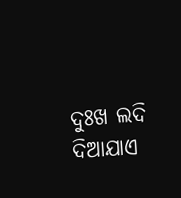ଦୁଃଖ ଲଦି ଦିଆଯାଏ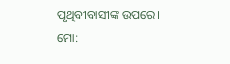ପୃଥିବୀବାସୀଙ୍କ ଉପରେ।
ମୋ: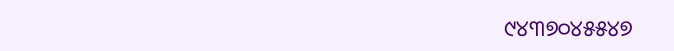୯୪୩୭୦୪୫୫୪୭